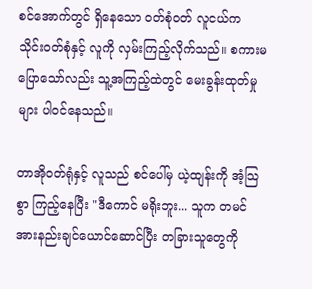စင်အောက်တွင် ရှိနေသော ဝတ်စုံဝတ် လူငယ်က သိုင်းဝတ်စုံနှင့် လူကို လှမ်းကြည့်လိုက်သည်။ စကားမပြောသော်လည်း သူ့အကြည့်ထဲတွင် မေးခွန်းထုတ်မှုများ ပါဝင်နေသည်။

တာအိုဝတ်ရုံနှင့် လူသည် စင်ပေါ်မှ ယဲ့ထျန်းကို အံ့သြစွာ ကြည့်နေပြီး "ဒီကောင် မရိုးဘူး... သူက တမင် အားနည်းချင်ယောင်ဆောင်ပြီး တခြားသူတွေကို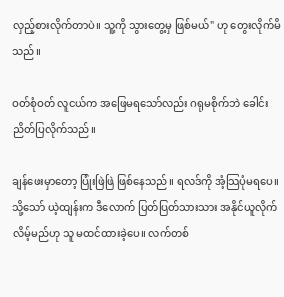လှည့်စားလိုက်တာပဲ။ သူ့ကို သွားတွေ့မှ ဖြစ်မယ်" ဟု တွေးလိုက်မိသည်။

ဝတ်စုံဝတ် လူငယ်က အဖြေမရသော်လည်း ဂရုမစိုက်ဘဲ ခေါင်းညိတ်ပြလိုက်သည်။

ချန်ဖေးမှာတော့ ပြုံးဖြဲဖြဲ ဖြစ်နေသည်။ ရလဒ်ကို အံ့သြပုံမရပေ။ သို့သော် ယဲ့ထျန်းက ဒီလောက် ပြတ်ပြတ်သားသား အနိုင်ယူလိုက်လိမ့်မည်ဟု သူ မထင်ထားခဲ့ပေ။ လက်တစ်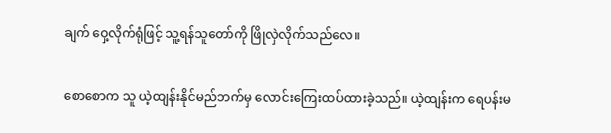ချက် ဝှေ့လိုက်ရုံဖြင့် သူ့ရန်သူတော်ကို ဖြိုလှဲလိုက်သည်လေ။

စောစောက သူ ယဲ့ထျန်းနိုင်မည်ဘက်မှ လောင်းကြေးထပ်ထားခဲ့သည်။ ယဲ့ထျန်းက ရေပန်းမ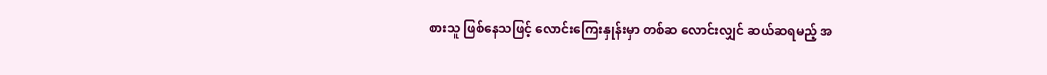စားသူ ဖြစ်နေသဖြင့် လောင်းကြေးနှုန်းမှာ တစ်ဆ လောင်းလျှင် ဆယ်ဆရမည့် အ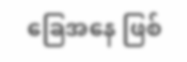ခြေအနေ ဖြစ်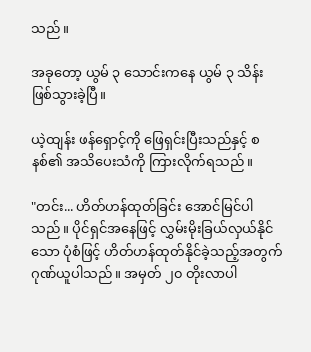သည်။

အခုတော့ ယွမ် ၃ သောင်းကနေ ယွမ် ၃ သိန်း ဖြစ်သွားခဲ့ပြီ။

ယဲ့ထျန်း ဖန်ရှောင့်ကို ဖြေရှင်းပြီးသည်နှင့် စနစ်၏ အသိပေးသံကို ကြားလိုက်ရသည်။

"တင်း... ဟိတ်ဟန်ထုတ်ခြင်း အောင်မြင်ပါသည်။ ပိုင်ရှင်အနေဖြင့် လွှမ်းမိုးခြယ်လှယ်နိုင်သော ပုံစံဖြင့် ဟိတ်ဟန်ထုတ်နိုင်ခဲ့သည့်အတွက် ဂုဏ်ယူပါသည်။ အမှတ် ၂၀ တိုးလာပါ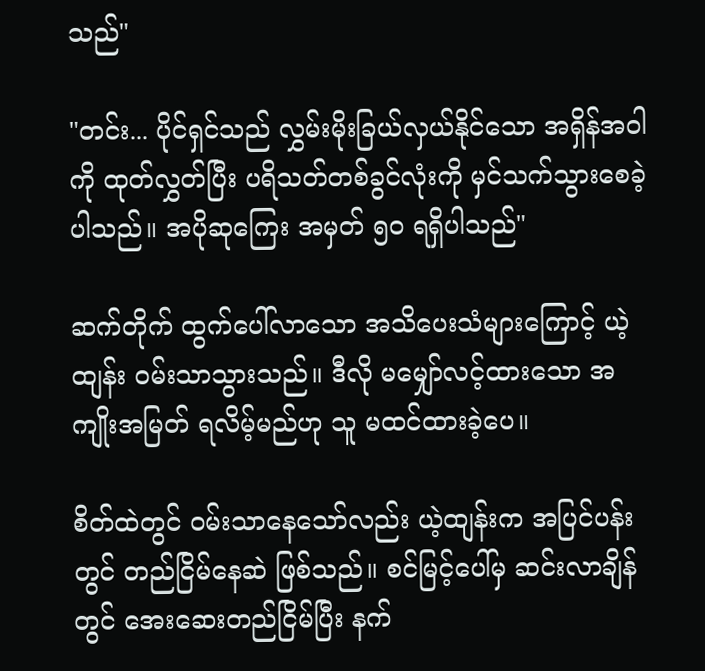သည်"

"တင်း... ပိုင်ရှင်သည် လွှမ်းမိုးခြယ်လှယ်နိုင်သော အရှိန်အဝါကို ထုတ်လွှတ်ပြီး ပရိသတ်တစ်ခွင်လုံးကို မှင်သက်သွားစေခဲ့ပါသည်။ အပိုဆုကြေး အမှတ် ၅၀ ရရှိပါသည်"

ဆက်တိုက် ထွက်ပေါ်လာသော အသိပေးသံများကြောင့် ယဲ့ထျန်း ဝမ်းသာသွားသည်။ ဒီလို မမျှော်လင့်ထားသော အကျိုးအမြတ် ရလိမ့်မည်ဟု သူ မထင်ထားခဲ့ပေ။

စိတ်ထဲတွင် ဝမ်းသာနေသော်လည်း ယဲ့ထျန်းက အပြင်ပန်းတွင် တည်ငြိမ်နေဆဲ ဖြစ်သည်။ စင်မြင့်ပေါ်မှ ဆင်းလာချိန်တွင် အေးဆေးတည်ငြိမ်ပြီး နက်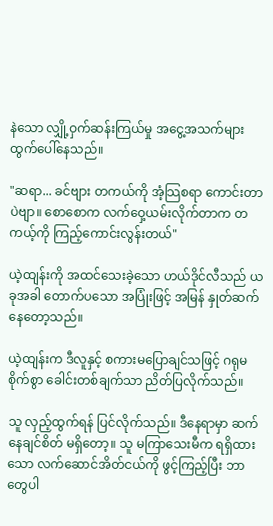နဲသော လျှို့ဝှက်ဆန်းကြယ်မှု အငွေ့အသက်များ ထွက်ပေါ်နေသည်။

"ဆရာ... ခင်ဗျား တကယ်ကို အံ့သြစရာ ကောင်းတာပဲဗျာ။ စောစောက လက်ဝှေ့ယမ်းလိုက်တာက တကယ့်ကို ကြည့်ကောင်းလွန်းတယ်"

ယဲ့ထျန်းကို အထင်သေးခဲ့သော ဟယ်ဒိုင်လီသည် ယခုအခါ တောက်ပသော အပြုံးဖြင့် အမြန် နှုတ်ဆက်နေတော့သည်။

ယဲ့ထျန်းက ဒီလူနှင့် စကားမပြောချင်သဖြင့် ဂရုမစိုက်စွာ ခေါင်းတစ်ချက်သာ ညိတ်ပြလိုက်သည်။

သူ လှည့်ထွက်ရန် ပြင်လိုက်သည်။ ဒီနေရာမှာ ဆက်နေချင်စိတ် မရှိတော့။ သူ မကြာသေးမီက ရရှိထားသော လက်ဆောင်အိတ်ငယ်ကို ဖွင့်ကြည့်ပြီး ဘာတွေပါ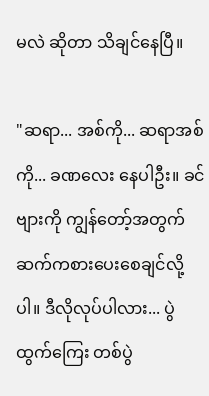မလဲ ဆိုတာ သိချင်နေပြီ။

"ဆရာ... အစ်ကို... ဆရာအစ်ကို... ခဏလေး နေပါဦး။ ခင်ဗျားကို ကျွန်တော့်အတွက် ဆက်ကစားပေးစေချင်လို့ပါ။ ဒီလိုလုပ်ပါလား... ပွဲထွက်ကြေး တစ်ပွဲ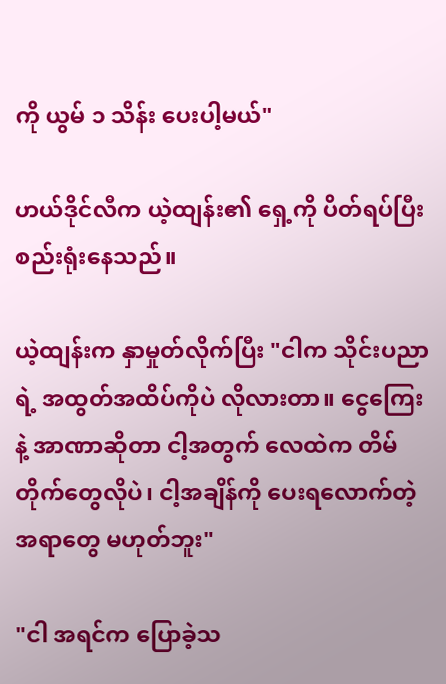ကို ယွမ် ၁ သိန်း ပေးပါ့မယ်"

ဟယ်ဒိုင်လီက ယဲ့ထျန်း၏ ရှေ့ကို ပိတ်ရပ်ပြီး စည်းရုံးနေသည်။

ယဲ့ထျန်းက နှာမှုတ်လိုက်ပြီး "ငါက သိုင်းပညာရဲ့ အထွတ်အထိပ်ကိုပဲ လိုလားတာ။ ငွေကြေးနဲ့ အာဏာဆိုတာ ငါ့အတွက် လေထဲက တိမ်တိုက်တွေလိုပဲ၊ ငါ့အချိန်ကို ပေးရလောက်တဲ့ အရာတွေ မဟုတ်ဘူး"

"ငါ အရင်က ပြောခဲ့သ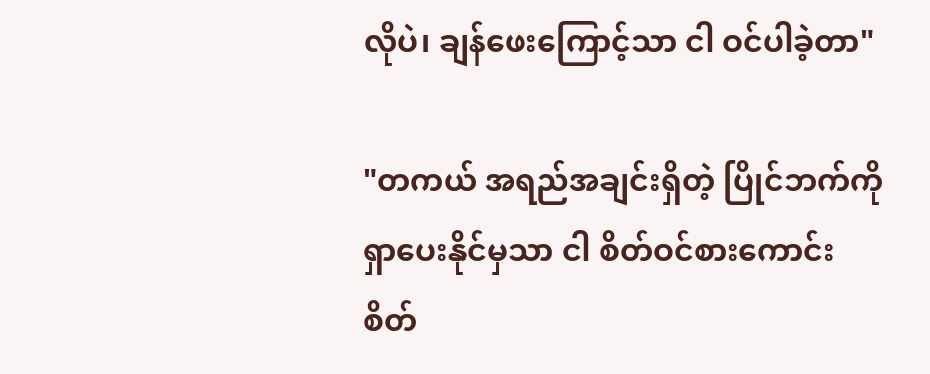လိုပဲ၊ ချန်ဖေးကြောင့်သာ ငါ ဝင်ပါခဲ့တာ"

"တကယ် အရည်အချင်းရှိတဲ့ ပြိုင်ဘက်ကို ရှာပေးနိုင်မှသာ ငါ စိတ်ဝင်စားကောင်း စိတ်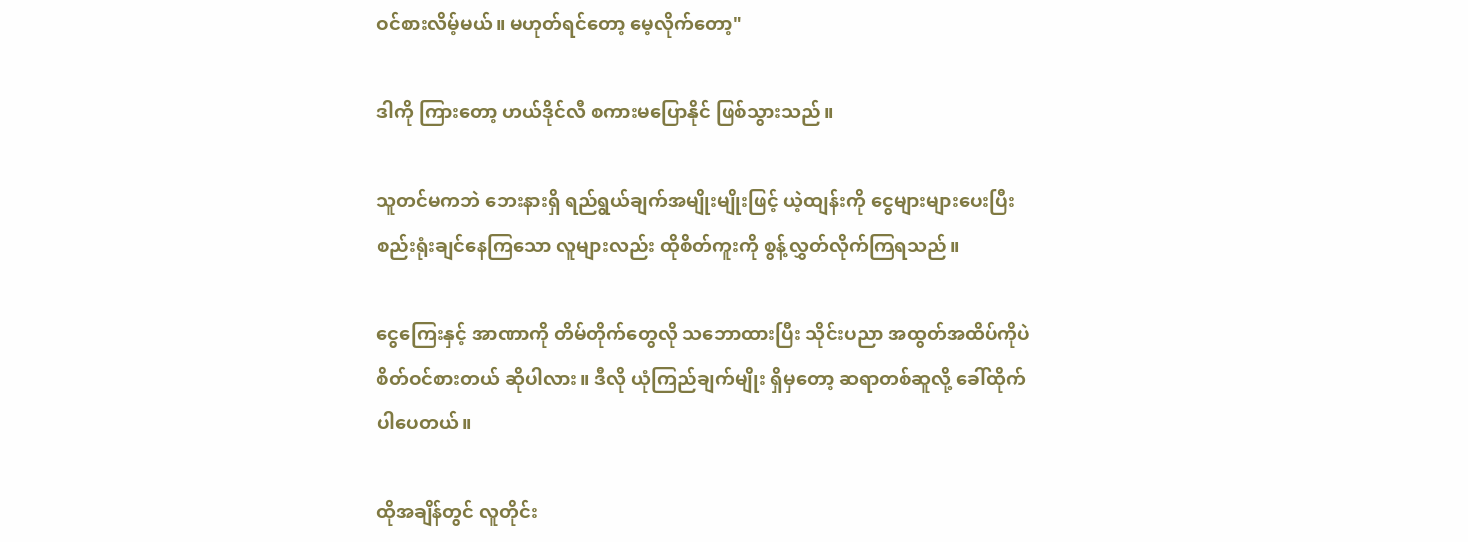ဝင်စားလိမ့်မယ်။ မဟုတ်ရင်တော့ မေ့လိုက်တော့"

ဒါကို ကြားတော့ ဟယ်ဒိုင်လီ စကားမပြောနိုင် ဖြစ်သွားသည်။

သူတင်မကဘဲ ဘေးနားရှိ ရည်ရွယ်ချက်အမျိုးမျိုးဖြင့် ယဲ့ထျန်းကို ငွေများများပေးပြီး စည်းရုံးချင်နေကြသော လူများလည်း ထိုစိတ်ကူးကို စွန့်လွှတ်လိုက်ကြရသည်။

ငွေကြေးနှင့် အာဏာကို တိမ်တိုက်တွေလို သဘောထားပြီး သိုင်းပညာ အထွတ်အထိပ်ကိုပဲ စိတ်ဝင်စားတယ် ဆိုပါလား။ ဒီလို ယုံကြည်ချက်မျိုး ရှိမှတော့ ဆရာတစ်ဆူလို့ ခေါ်ထိုက်ပါပေတယ်။

ထိုအချိန်တွင် လူတိုင်း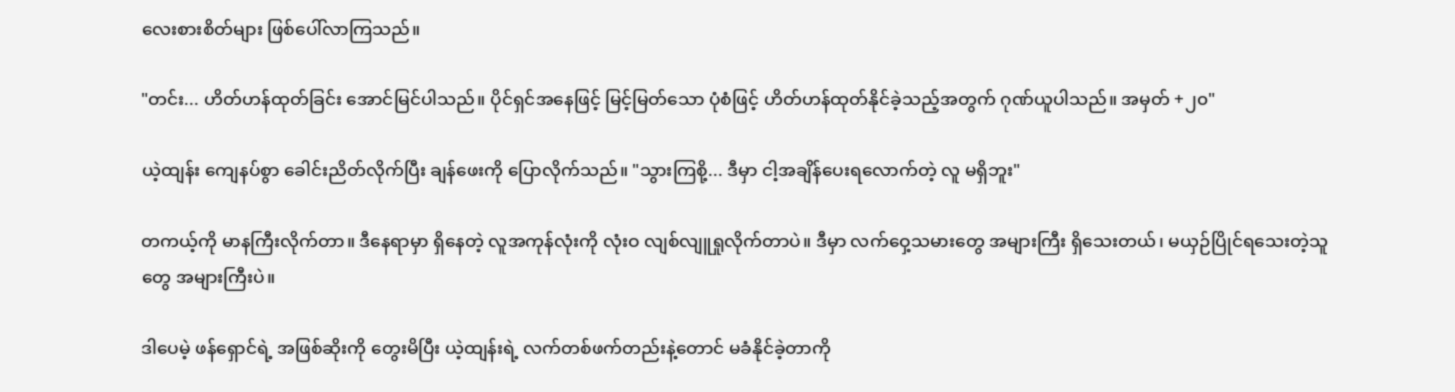လေးစားစိတ်များ ဖြစ်ပေါ်လာကြသည်။

"တင်း... ဟိတ်ဟန်ထုတ်ခြင်း အောင်မြင်ပါသည်။ ပိုင်ရှင်အနေဖြင့် မြင့်မြတ်သော ပုံစံဖြင့် ဟိတ်ဟန်ထုတ်နိုင်ခဲ့သည့်အတွက် ဂုဏ်ယူပါသည်။ အမှတ် +၂၀"

ယဲ့ထျန်း ကျေနပ်စွာ ခေါင်းညိတ်လိုက်ပြီး ချန်ဖေးကို ပြောလိုက်သည်။ "သွားကြစို့... ဒီမှာ ငါ့အချိန်ပေးရလောက်တဲ့ လူ မရှိဘူး"

တကယ့်ကို မာနကြီးလိုက်တာ။ ဒီနေရာမှာ ရှိနေတဲ့ လူအကုန်လုံးကို လုံးဝ လျစ်လျူရှုလိုက်တာပဲ။ ဒီမှာ လက်ဝှေ့သမားတွေ အများကြီး ရှိသေးတယ်၊ မယှဉ်ပြိုင်ရသေးတဲ့သူတွေ အများကြီးပဲ။

ဒါပေမဲ့ ဖန်ရှောင်ရဲ့ အဖြစ်ဆိုးကို တွေးမိပြီး ယဲ့ထျန်းရဲ့ လက်တစ်ဖက်တည်းနဲ့တောင် မခံနိုင်ခဲ့တာကို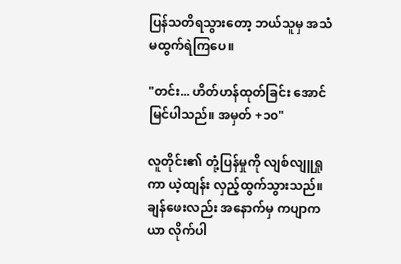ပြန်သတိရသွားတော့ ဘယ်သူမှ အသံမထွက်ရဲကြပေ။

"တင်း... ဟိတ်ဟန်ထုတ်ခြင်း အောင်မြင်ပါသည်။ အမှတ် +၁၀"

လူတိုင်း၏ တုံ့ပြန်မှုကို လျစ်လျူရှုကာ ယဲ့ထျန်း လှည့်ထွက်သွားသည်။ ချန်ဖေးလည်း အနောက်မှ ကပျာကယာ လိုက်ပါ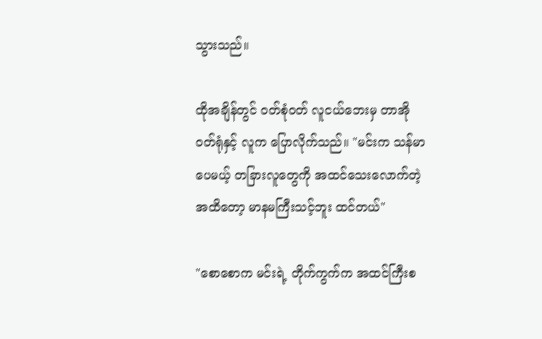သွားသည်။

ထိုအချိန်တွင် ဝတ်စုံဝတ် လူငယ်ဘေးမှ တာအိုဝတ်ရုံနှင့် လူက ပြောလိုက်သည်။ "မင်းက သန်မာပေမယ့် တခြားလူတွေကို အထင်သေးလောက်တဲ့အထိတော့ မာနမကြီးသင့်ဘူး ထင်တယ်"

"စောစောက မင်းရဲ့ တိုက်ကွက်က အထင်ကြီးစ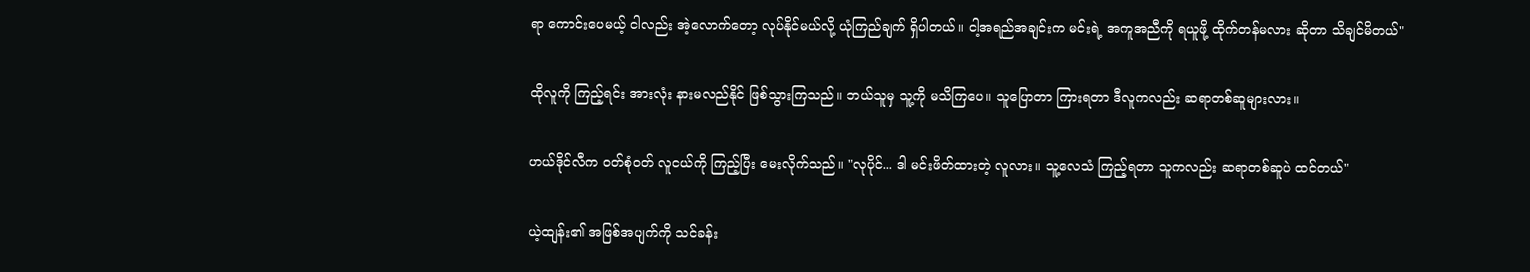ရာ ကောင်းပေမယ့် ငါလည်း အဲ့လောက်တော့ လုပ်နိုင်မယ်လို့ ယုံကြည်ချက် ရှိပါတယ်။ ငါ့အရည်အချင်းက မင်းရဲ့ အကူအညီကို ရယူဖို့ ထိုက်တန်မလား ဆိုတာ သိချင်မိတယ်"

ထိုလူကို ကြည့်ရင်း အားလုံး နားမလည်နိုင် ဖြစ်သွားကြသည်။ ဘယ်သူမှ သူ့ကို မသိကြပေ။ သူပြောတာ ကြားရတာ ဒီလူကလည်း ဆရာတစ်ဆူများလား။

ဟယ်ဒိုင်လီက ဝတ်စုံဝတ် လူငယ်ကို ကြည့်ပြီး မေးလိုက်သည်။ "လုပိုင်... ဒါ မင်းဖိတ်ထားတဲ့ လူလား။ သူ့လေသံ ကြည့်ရတာ သူကလည်း ဆရာတစ်ဆူပဲ ထင်တယ်"

ယဲ့ထျန်း၏ အဖြစ်အပျက်ကို သင်ခန်း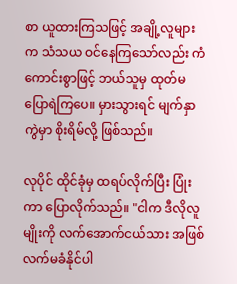စာ ယူထားကြသဖြင့် အချို့လူများက သံသယ ဝင်နေကြသော်လည်း ကံကောင်းစွာဖြင့် ဘယ်သူမှ ထုတ်မပြောရဲကြပေ။ မှားသွားရင် မျက်နှာကွဲမှာ စိုးရိမ်လို့ ဖြစ်သည်။

လုပိုင် ထိုင်ခုံမှ ထရပ်လိုက်ပြီး ပြုံးကာ ပြောလိုက်သည်။ "ငါက ဒီလိုလူမျိုးကို လက်အောက်ငယ်သား အဖြစ် လက်မခံနိုင်ပါ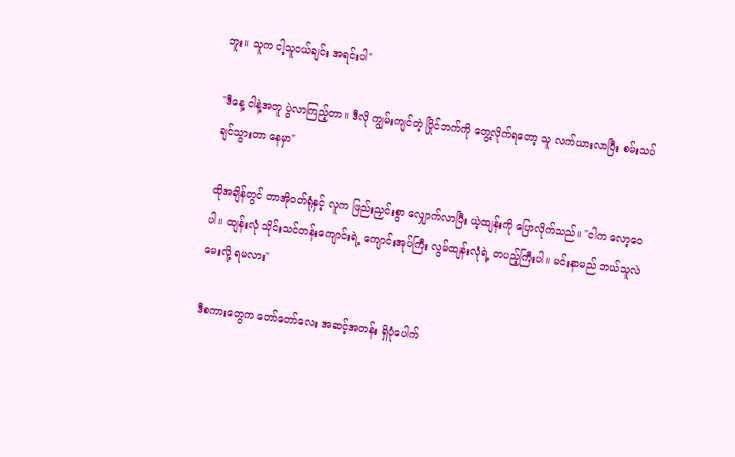ဘူး။ သူက ငါ့သူငယ်ချင်း အရင်းပါ"

"ဒီနေ့ ငါနဲ့အတူ ပွဲလာကြည့်တာ။ ဒီလို ကျွမ်းကျင်တဲ့ ပြိုင်ဘက်ကို တွေ့လိုက်ရတော့ သူ လက်ယားလာပြီး စမ်းသပ်ချင်သွားတာ နေမှာ"

ထိုအချိန်တွင် တာအိုဝတ်ရုံနှင့် လူက ဖြည်းညှင်းစွာ လျှောက်လာပြီး ယဲ့ထျန်းကို ပြောလိုက်သည်။ "ငါက လော့ဝေပါ။ ထျန်းလုံ သိုင်းသင်တန်းကျောင်းရဲ့ ကျောင်းအုပ်ကြီး လွမ်ထျန်းလုံရဲ့ တပည့်ကြီးပါ။ မင်းနာမည် ဘယ်သူလဲ မေးလို့ ရမလား"

ဒီစကားတွေက တော်တော်လေး အဆင့်အတန်း ရှိပုံပေါက်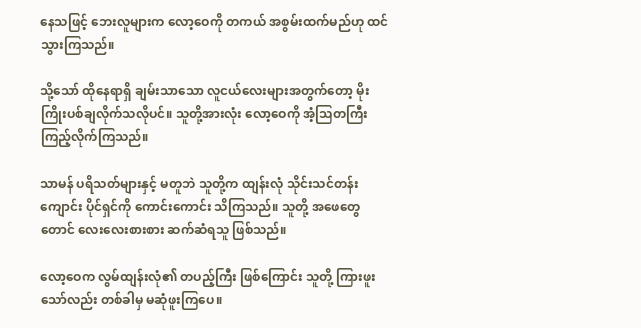နေသဖြင့် ဘေးလူများက လော့ဝေကို တကယ် အစွမ်းထက်မည်ဟု ထင်သွားကြသည်။

သို့သော် ထိုနေရာရှိ ချမ်းသာသော လူငယ်လေးများအတွက်တော့ မိုးကြိုးပစ်ချလိုက်သလိုပင်။ သူတို့အားလုံး လော့ဝေကို အံ့သြတကြီး ကြည့်လိုက်ကြသည်။

သာမန် ပရိသတ်များနှင့် မတူဘဲ သူတို့က ထျန်းလုံ သိုင်းသင်တန်းကျောင်း ပိုင်ရှင်ကို ကောင်းကောင်း သိကြသည်။ သူတို့ အဖေတွေတောင် လေးလေးစားစား ဆက်ဆံရသူ ဖြစ်သည်။

လော့ဝေက လွမ်ထျန်းလုံ၏ တပည့်ကြီး ဖြစ်ကြောင်း သူတို့ ကြားဖူးသော်လည်း တစ်ခါမှ မဆုံဖူးကြပေ။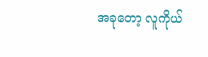အခုတော့ လူကိုယ်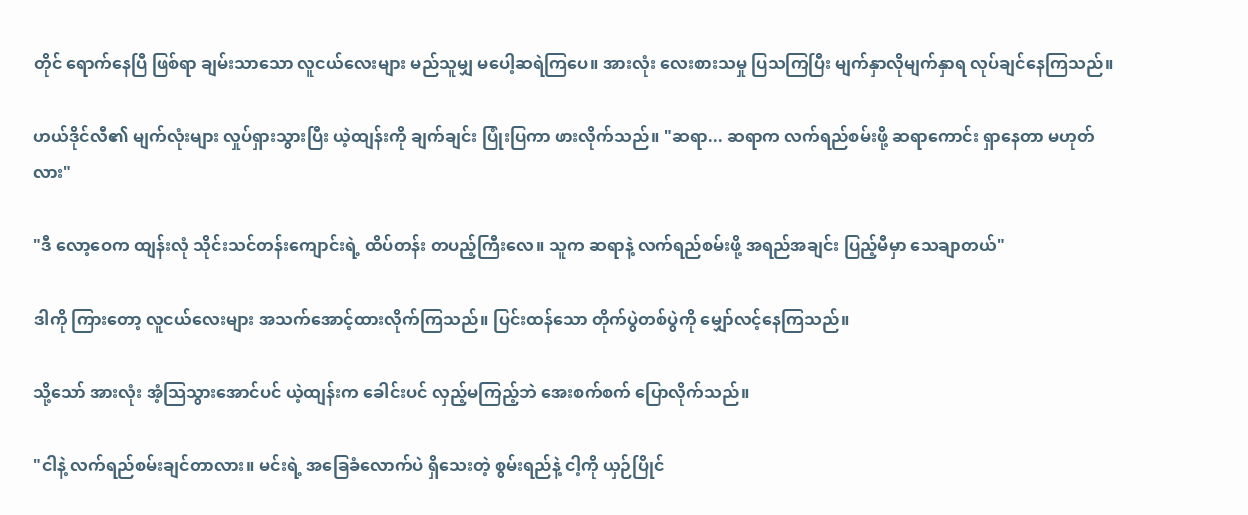တိုင် ရောက်နေပြီ ဖြစ်ရာ ချမ်းသာသော လူငယ်လေးများ မည်သူမျှ မပေါ့ဆရဲကြပေ။ အားလုံး လေးစားသမှု ပြသကြပြီး မျက်နှာလိုမျက်နှာရ လုပ်ချင်နေကြသည်။

ဟယ်ဒိုင်လီ၏ မျက်လုံးများ လှုပ်ရှားသွားပြီး ယဲ့ထျန်းကို ချက်ချင်း ပြုံးပြကာ ဖားလိုက်သည်။ "ဆရာ... ဆရာက လက်ရည်စမ်းဖို့ ဆရာကောင်း ရှာနေတာ မဟုတ်လား"

"ဒီ လော့ဝေက ထျန်းလုံ သိုင်းသင်တန်းကျောင်းရဲ့ ထိပ်တန်း တပည့်ကြီးလေ။ သူက ဆရာနဲ့ လက်ရည်စမ်းဖို့ အရည်အချင်း ပြည့်မီမှာ သေချာတယ်"

ဒါကို ကြားတော့ လူငယ်လေးများ အသက်အောင့်ထားလိုက်ကြသည်။ ပြင်းထန်သော တိုက်ပွဲတစ်ပွဲကို မျှော်လင့်နေကြသည်။

သို့သော် အားလုံး အံ့သြသွားအောင်ပင် ယဲ့ထျန်းက ခေါင်းပင် လှည့်မကြည့်ဘဲ အေးစက်စက် ပြောလိုက်သည်။

"ငါနဲ့ လက်ရည်စမ်းချင်တာလား။ မင်းရဲ့ အခြေခံလောက်ပဲ ရှိသေးတဲ့ စွမ်းရည်နဲ့ ငါ့ကို ယှဉ်ပြိုင်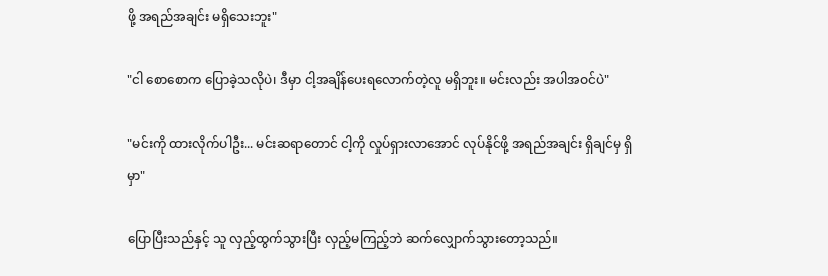ဖို့ အရည်အချင်း မရှိသေးဘူး"

"ငါ စောစောက ပြောခဲ့သလိုပဲ၊ ဒီမှာ ငါ့အချိန်ပေးရလောက်တဲ့လူ မရှိဘူး။ မင်းလည်း အပါအဝင်ပဲ"

"မင်းကို ထားလိုက်ပါဦး... မင်းဆရာတောင် ငါ့ကို လှုပ်ရှားလာအောင် လုပ်နိုင်ဖို့ အရည်အချင်း ရှိချင်မှ ရှိမှာ"

ပြောပြီးသည်နှင့် သူ လှည့်ထွက်သွားပြီး လှည့်မကြည့်ဘဲ ဆက်လျှောက်သွားတော့သည်။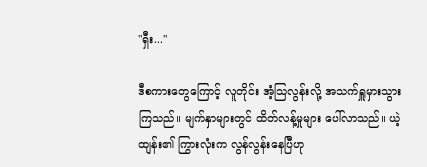"ရှီး..."

ဒီစကားတွေကြောင့် လူတိုင်း အံ့သြလွန်းလို့ အသက်ရှူမှားသွားကြသည်။ မျက်နှာများတွင် ထိတ်လန့်မှုများ ပေါ်လာသည်။ ယဲ့ထျန်း၏ ကြွားလုံးက လွန်လွန်းနေပြီဟု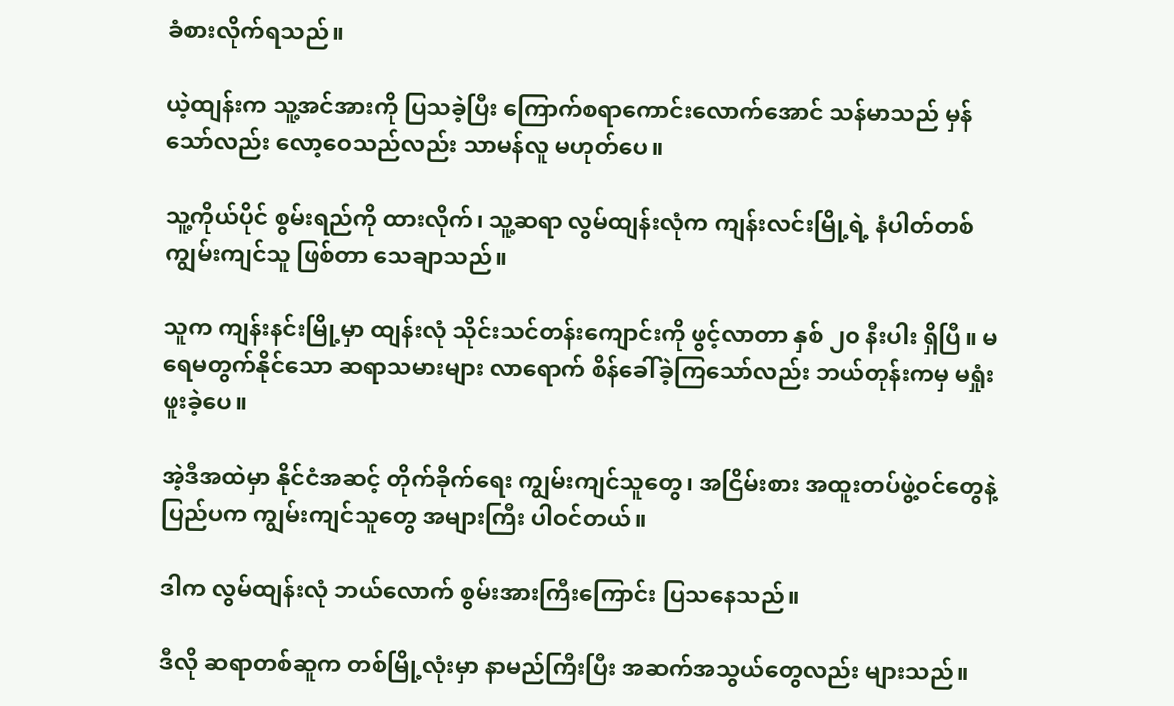ခံစားလိုက်ရသည်။

ယဲ့ထျန်းက သူ့အင်အားကို ပြသခဲ့ပြီး ကြောက်စရာကောင်းလောက်အောင် သန်မာသည် မှန်သော်လည်း လော့ဝေသည်လည်း သာမန်လူ မဟုတ်ပေ။

သူ့ကိုယ်ပိုင် စွမ်းရည်ကို ထားလိုက်၊ သူ့ဆရာ လွမ်ထျန်းလုံက ကျန်းလင်းမြို့ရဲ့ နံပါတ်တစ် ကျွမ်းကျင်သူ ဖြစ်တာ သေချာသည်။

သူက ကျန်းနင်းမြို့မှာ ထျန်းလုံ သိုင်းသင်တန်းကျောင်းကို ဖွင့်လာတာ နှစ် ၂၀ နီးပါး ရှိပြီ။ မရေမတွက်နိုင်သော ဆရာသမားများ လာရောက် စိန်ခေါ်ခဲ့ကြသော်လည်း ဘယ်တုန်းကမှ မရှုံးဖူးခဲ့ပေ။

အဲ့ဒီအထဲမှာ နိုင်ငံအဆင့် တိုက်ခိုက်ရေး ကျွမ်းကျင်သူတွေ၊ အငြိမ်းစား အထူးတပ်ဖွဲ့ဝင်တွေနဲ့ ပြည်ပက ကျွမ်းကျင်သူတွေ အများကြီး ပါဝင်တယ်။

ဒါက လွမ်ထျန်းလုံ ဘယ်လောက် စွမ်းအားကြီးကြောင်း ပြသနေသည်။

ဒီလို ဆရာတစ်ဆူက တစ်မြို့လုံးမှာ နာမည်ကြီးပြီး အဆက်အသွယ်တွေလည်း များသည်။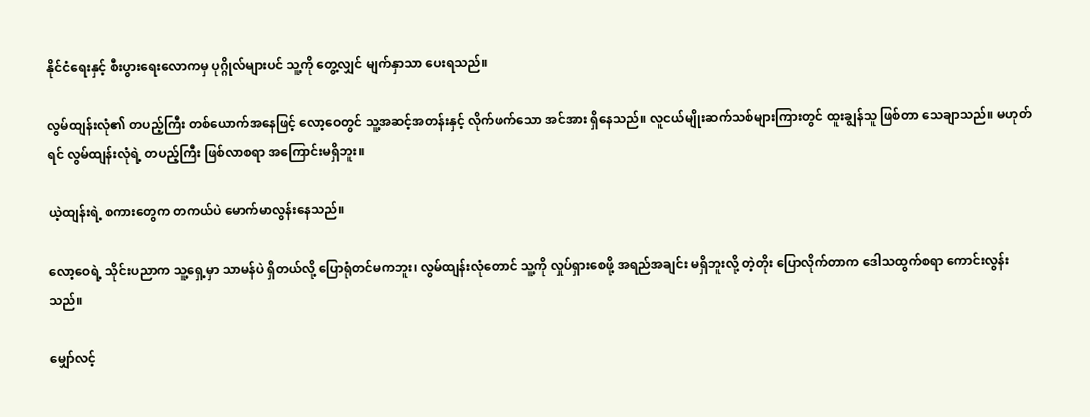နိုင်ငံရေးနှင့် စီးပွားရေးလောကမှ ပုဂ္ဂိုလ်များပင် သူ့ကို တွေ့လျှင် မျက်နှာသာ ပေးရသည်။

လွမ်ထျန်းလုံ၏ တပည့်ကြီး တစ်ယောက်အနေဖြင့် လော့ဝေတွင် သူ့အဆင့်အတန်းနှင့် လိုက်ဖက်သော အင်အား ရှိနေသည်။ လူငယ်မျိုးဆက်သစ်များကြားတွင် ထူးချွန်သူ ဖြစ်တာ သေချာသည်။ မဟုတ်ရင် လွမ်ထျန်းလုံရဲ့ တပည့်ကြီး ဖြစ်လာစရာ အကြောင်းမရှိဘူး။

ယဲ့ထျန်းရဲ့ စကားတွေက တကယ်ပဲ မောက်မာလွန်းနေသည်။

လော့ဝေရဲ့ သိုင်းပညာက သူ့ရှေ့မှာ သာမန်ပဲ ရှိတယ်လို့ ပြောရုံတင်မကဘူး၊ လွမ်ထျန်းလုံတောင် သူ့ကို လှုပ်ရှားစေဖို့ အရည်အချင်း မရှိဘူးလို့ တဲ့တိုး ပြောလိုက်တာက ဒေါသထွက်စရာ ကောင်းလွန်းသည်။

မျှော်လင့်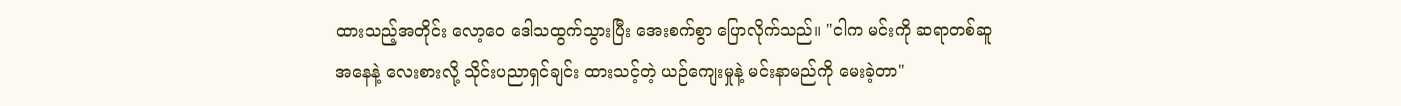ထားသည့်အတိုင်း လော့ဝေ ဒေါသထွက်သွားပြီး အေးစက်စွာ ပြောလိုက်သည်။ "ငါက မင်းကို ဆရာတစ်ဆူ အနေနဲ့ လေးစားလို့ သိုင်းပညာရှင်ချင်း ထားသင့်တဲ့ ယဉ်ကျေးမှုနဲ့ မင်းနာမည်ကို မေးခဲ့တာ"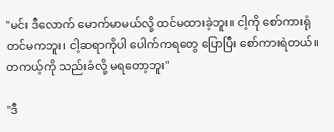"မင်း ဒီလောက် မောက်မာမယ်လို့ ထင်မထားခဲ့ဘူး။ ငါ့ကို စော်ကားရုံတင်မကဘူး၊ ငါ့ဆရာကိုပါ ပေါက်ကရတွေ ပြောပြီး စော်ကားရဲတယ်။ တကယ့်ကို သည်းခံလို့ မရတော့ဘူး"

"ဒီ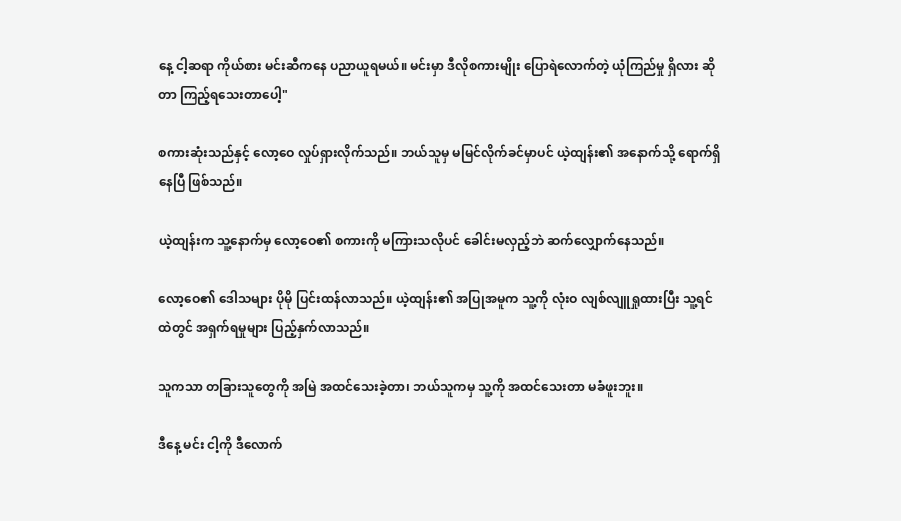နေ့ ငါ့ဆရာ ကိုယ်စား မင်းဆီကနေ ပညာယူရမယ်။ မင်းမှာ ဒီလိုစကားမျိုး ပြောရဲလောက်တဲ့ ယုံကြည်မှု ရှိလား ဆိုတာ ကြည့်ရသေးတာပေါ့"

စကားဆုံးသည်နှင့် လော့ဝေ လှုပ်ရှားလိုက်သည်။ ဘယ်သူမှ မမြင်လိုက်ခင်မှာပင် ယဲ့ထျန်း၏ အနောက်သို့ ရောက်ရှိနေပြီ ဖြစ်သည်။

ယဲ့ထျန်းက သူ့နောက်မှ လော့ဝေ၏ စကားကို မကြားသလိုပင် ခေါင်းမလှည့်ဘဲ ဆက်လျှောက်နေသည်။

လော့ဝေ၏ ဒေါသများ ပိုမို ပြင်းထန်လာသည်။ ယဲ့ထျန်း၏ အပြုအမူက သူ့ကို လုံးဝ လျစ်လျူရှုထားပြီး သူ့ရင်ထဲတွင် အရှက်ရမှုများ ပြည့်နှက်လာသည်။

သူကသာ တခြားသူတွေကို အမြဲ အထင်သေးခဲ့တာ၊ ဘယ်သူကမှ သူ့ကို အထင်သေးတာ မခံဖူးဘူး။

ဒီနေ့ မင်း ငါ့ကို ဒီလောက်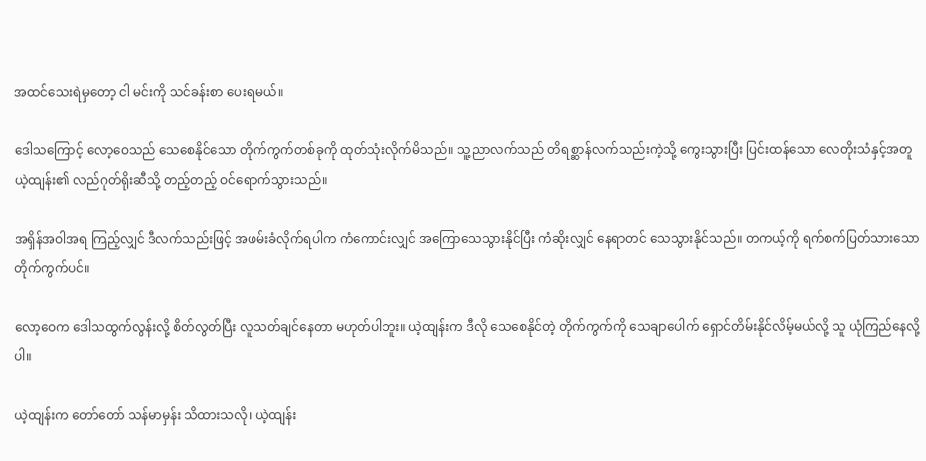အထင်သေးရဲမှတော့ ငါ မင်းကို သင်ခန်းစာ ပေးရမယ်။

ဒေါသကြောင့် လော့ဝေသည် သေစေနိုင်သော တိုက်ကွက်တစ်ခုကို ထုတ်သုံးလိုက်မိသည်။ သူ့ညာလက်သည် တိရစ္ဆာန်လက်သည်းကဲ့သို့ ကွေးသွားပြီး ပြင်းထန်သော လေတိုးသံနှင့်အတူ ယဲ့ထျန်း၏ လည်ဂုတ်ရိုးဆီသို့ တည့်တည့် ဝင်ရောက်သွားသည်။

အရှိန်အဝါအရ ကြည့်လျှင် ဒီလက်သည်းဖြင့် အဖမ်းခံလိုက်ရပါက ကံကောင်းလျှင် အကြောသေသွားနိုင်ပြီး ကံဆိုးလျှင် နေရာတင် သေသွားနိုင်သည်။ တကယ့်ကို ရက်စက်ပြတ်သားသော တိုက်ကွက်ပင်။

လော့ဝေက ဒေါသထွက်လွန်းလို့ စိတ်လွတ်ပြီး လူသတ်ချင်နေတာ မဟုတ်ပါဘူး။ ယဲ့ထျန်းက ဒီလို သေစေနိုင်တဲ့ တိုက်ကွက်ကို သေချာပေါက် ရှောင်တိမ်းနိုင်လိမ့်မယ်လို့ သူ ယုံကြည်နေလို့ပါ။

ယဲ့ထျန်းက တော်တော် သန်မာမှန်း သိထားသလို၊ ယဲ့ထျန်း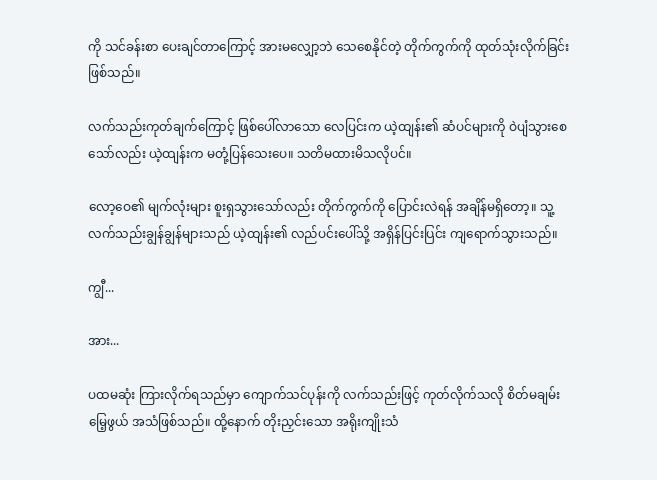ကို သင်ခန်းစာ ပေးချင်တာကြောင့် အားမလျှော့ဘဲ သေစေနိုင်တဲ့ တိုက်ကွက်ကို ထုတ်သုံးလိုက်ခြင်း ဖြစ်သည်။

လက်သည်းကုတ်ချက်ကြောင့် ဖြစ်ပေါ်လာသော လေပြင်းက ယဲ့ထျန်း၏ ဆံပင်များကို ဝဲပျံသွားစေသော်လည်း ယဲ့ထျန်းက မတုံ့ပြန်သေးပေ။ သတိမထားမိသလိုပင်။

လော့ဝေ၏ မျက်လုံးများ စူးရှသွားသော်လည်း တိုက်ကွက်ကို ပြောင်းလဲရန် အချိန်မရှိတော့။ သူ့လက်သည်းချွန်ချွန်များသည် ယဲ့ထျန်း၏ လည်ပင်းပေါ်သို့ အရှိန်ပြင်းပြင်း ကျရောက်သွားသည်။

ကျွီ...

အား...

ပထမဆုံး ကြားလိုက်ရသည်မှာ ကျောက်သင်ပုန်းကို လက်သည်းဖြင့် ကုတ်လိုက်သလို စိတ်မချမ်းမြေ့ဖွယ် အသံဖြစ်သည်။ ထို့နောက် တိုးညှင်းသော အရိုးကျိုးသံ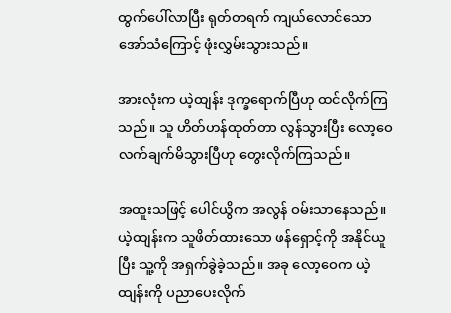ထွက်ပေါ်လာပြီး ရုတ်တရက် ကျယ်လောင်သော အော်သံကြောင့် ဖုံးလွှမ်းသွားသည်။

အားလုံးက ယဲ့ထျန်း ဒုက္ခရောက်ပြီဟု ထင်လိုက်ကြသည်။ သူ ဟိတ်ဟန်ထုတ်တာ လွန်သွားပြီး လော့ဝေ လက်ချက်မိသွားပြီဟု တွေးလိုက်ကြသည်။

အထူးသဖြင့် ပေါင်ယွိက အလွန် ဝမ်းသာနေသည်။ ယဲ့ထျန်းက သူဖိတ်ထားသော ဖန်ရှောင့်ကို အနိုင်ယူပြီး သူ့ကို အရှက်ခွဲခဲ့သည်။ အခု လော့ဝေက ယဲ့ထျန်းကို ပညာပေးလိုက်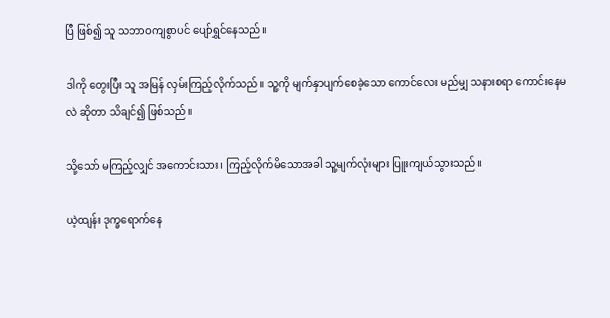ပြီ ဖြစ်၍ သူ သဘာဝကျစွာပင် ပျော်ရွှင်နေသည်။

ဒါကို တွေးပြီး သူ အမြန် လှမ်းကြည့်လိုက်သည်။ သူ့ကို မျက်နှာပျက်စေခဲ့သော ကောင်လေး မည်မျှ သနားစရာ ကောင်းနေမလဲ ဆိုတာ သိချင်၍ ဖြစ်သည်။

သို့သော် မကြည့်လျှင် အကောင်းသား၊ ကြည့်လိုက်မိသောအခါ သူ့မျက်လုံးများ ပြူးကျယ်သွားသည်။

ယဲ့ထျန်း ဒုက္ခရောက်နေ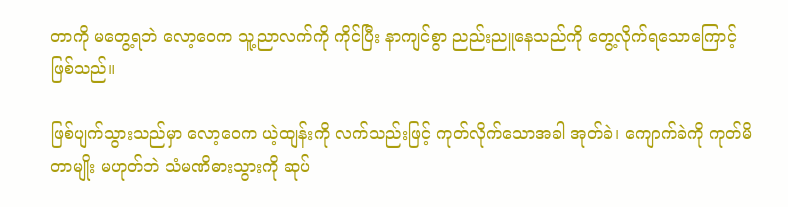တာကို မတွေ့ရဘဲ လော့ဝေက သူ့ညာလက်ကို ကိုင်ပြီး နာကျင်စွာ ညည်းညူနေသည်ကို တွေ့လိုက်ရသောကြောင့် ဖြစ်သည်။

ဖြစ်ပျက်သွားသည်မှာ လော့ဝေက ယဲ့ထျန်းကို လက်သည်းဖြင့် ကုတ်လိုက်သောအခါ အုတ်ခဲ၊ ကျောက်ခဲကို ကုတ်မိတာမျိုး မဟုတ်ဘဲ သံမဏိဓားသွားကို ဆုပ်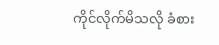ကိုင်လိုက်မိသလို ခံစား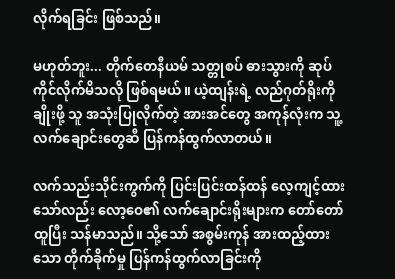လိုက်ရခြင်း ဖြစ်သည်။

မဟုတ်ဘူး... တိုက်တေနီယမ် သတ္တုစပ် ဓားသွားကို ဆုပ်ကိုင်လိုက်မိသလို ဖြစ်ရမယ်။ ယဲ့ထျန်းရဲ့ လည်ဂုတ်ရိုးကို ချိုးဖို့ သူ အသုံးပြုလိုက်တဲ့ အားအင်တွေ အကုန်လုံးက သူ့လက်ချောင်းတွေဆီ ပြန်ကန်ထွက်လာတယ်။

လက်သည်းသိုင်းကွက်ကို ပြင်းပြင်းထန်ထန် လေ့ကျင့်ထားသော်လည်း လော့ဝေ၏ လက်ချောင်းရိုးများက တော်တော် ထူပြီး သန်မာသည်။ သို့သော် အစွမ်းကုန် အားထည့်ထားသော တိုက်ခိုက်မှု ပြန်ကန်ထွက်လာခြင်းကို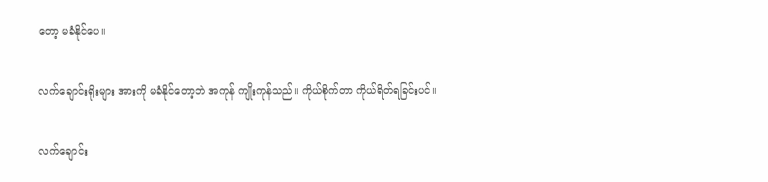တော့ မခံနိုင်ပေ။

လက်ချောင်းရိုးများ အားကို မခံနိုင်တော့ဘဲ အကုန် ကျိုးကုန်သည်။ ကိုယ်စိုက်တာ ကိုယ်ရိတ်ရခြင်းပင်။

လက်ချောင်း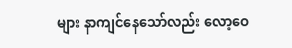များ နာကျင်နေသော်လည်း လော့ဝေ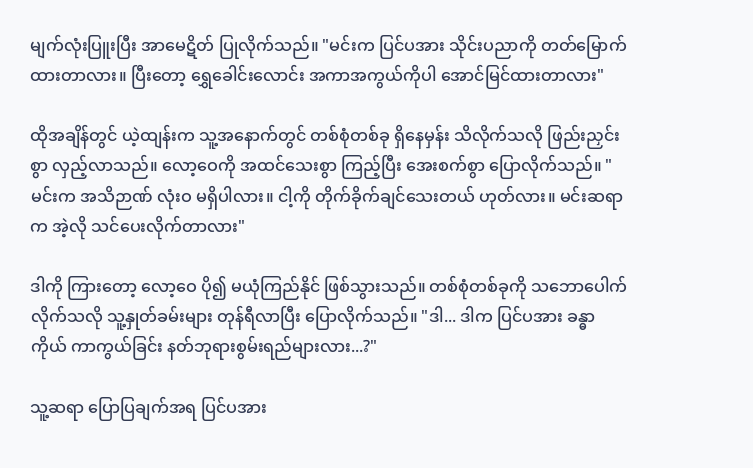မျက်လုံးပြူးပြီး အာမေဋိတ် ပြုလိုက်သည်။ "မင်းက ပြင်ပအား သိုင်းပညာကို တတ်မြောက်ထားတာလား။ ပြီးတော့ ရွှေခေါင်းလောင်း အကာအကွယ်ကိုပါ အောင်မြင်ထားတာလား"

ထိုအချိန်တွင် ယဲ့ထျန်းက သူ့အနောက်တွင် တစ်စုံတစ်ခု ရှိနေမှန်း သိလိုက်သလို ဖြည်းညှင်းစွာ လှည့်လာသည်။ လော့ဝေကို အထင်သေးစွာ ကြည့်ပြီး အေးစက်စွာ ပြောလိုက်သည်။ "မင်းက အသိဉာဏ် လုံးဝ မရှိပါလား။ ငါ့ကို တိုက်ခိုက်ချင်သေးတယ် ဟုတ်လား။ မင်းဆရာက အဲ့လို သင်ပေးလိုက်တာလား"

ဒါကို ကြားတော့ လော့ဝေ ပို၍ မယုံကြည်နိုင် ဖြစ်သွားသည်။ တစ်စုံတစ်ခုကို သဘောပေါက်လိုက်သလို သူ့နှုတ်ခမ်းများ တုန်ရီလာပြီး ပြောလိုက်သည်။ "ဒါ... ဒါက ပြင်ပအား ခန္ဓာကိုယ် ကာကွယ်ခြင်း နတ်ဘုရားစွမ်းရည်များလား...?"

သူ့ဆရာ ပြောပြချက်အရ ပြင်ပအား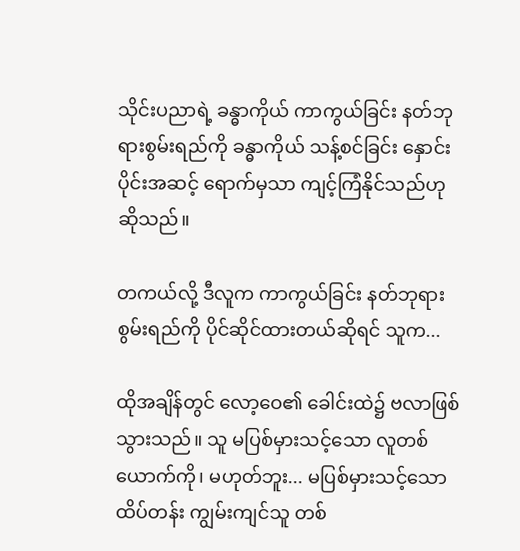သိုင်းပညာရဲ့ ခန္ဓာကိုယ် ကာကွယ်ခြင်း နတ်ဘုရားစွမ်းရည်ကို ခန္ဓာကိုယ် သန့်စင်ခြင်း နှောင်းပိုင်းအဆင့် ရောက်မှသာ ကျင့်ကြံနိုင်သည်ဟု ဆိုသည်။

တကယ်လို့ ဒီလူက ကာကွယ်ခြင်း နတ်ဘုရားစွမ်းရည်ကို ပိုင်ဆိုင်ထားတယ်ဆိုရင် သူက...

ထိုအချိန်တွင် လော့ဝေ၏ ခေါင်းထဲ၌ ဗလာဖြစ်သွားသည်။ သူ မပြစ်မှားသင့်သော လူတစ်ယောက်ကို၊ မဟုတ်ဘူး... မပြစ်မှားသင့်သော ထိပ်တန်း ကျွမ်းကျင်သူ တစ်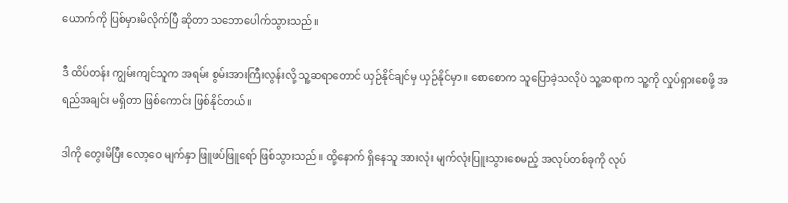ယောက်ကို ပြစ်မှားမိလိုက်ပြီ ဆိုတာ သဘောပေါက်သွားသည်။

ဒီ ထိပ်တန်း ကျွမ်းကျင်သူက အရမ်း စွမ်းအားကြီးလွန်းလို့ သူ့ဆရာတောင် ယှဉ်နိုင်ချင်မှ ယှဉ်နိုင်မှာ။ စောစောက သူပြောခဲ့သလိုပဲ သူ့ဆရာက သူ့ကို လှုပ်ရှားစေဖို့ အရည်အချင်း မရှိတာ ဖြစ်ကောင်း ဖြစ်နိုင်တယ်။

ဒါကို တွေးမိပြီး လော့ဝေ မျက်နှာ ဖြူဖပ်ဖြူရော် ဖြစ်သွားသည်။ ထို့နောက် ရှိနေသူ အားလုံး မျက်လုံးပြူးသွားစေမည့် အလုပ်တစ်ခုကို လုပ်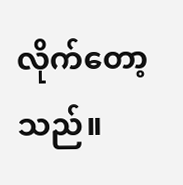လိုက်တော့သည်။